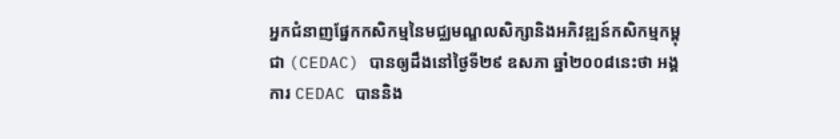អ្នកជំនាញផ្នែកកសិកម្មនៃមជ្ឈមណ្ឌលសិក្សានិងអភិវឌ្ឍន៍កសិកម្មកម្ពុជា (CEDAC) បានឲ្យដឹងនៅថ្ងៃទី២៩ ឧសភា ឆ្នាំ២០០៨នេះថា អង្គការ CEDAC បាននិង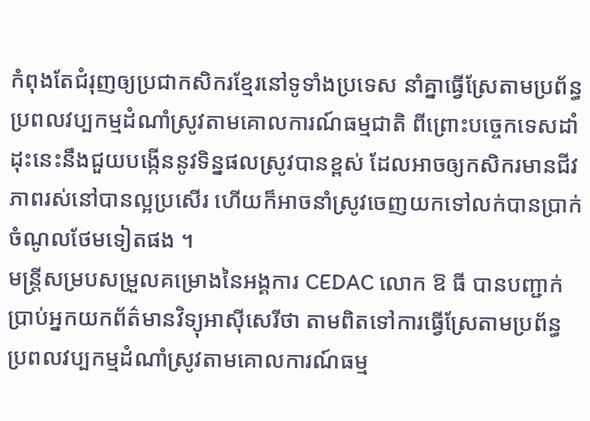កំពុងតែជំរុញឲ្យប្រជាកសិករខ្មែរនៅទូទាំងប្រទេស នាំគ្នាធ្វើស្រែតាមប្រព័ន្ធប្រពលវប្បកម្មដំណាំស្រូវតាមគោលការណ៍ធម្មជាតិ ពីព្រោះបច្ចេកទេសដាំដុះនេះនឹងជួយបង្កើននូវទិន្នផលស្រូវបានខ្ពស់ ដែលអាចឲ្យកសិករមានជីវភាពរស់នៅបានល្អប្រសើរ ហើយក៏អាចនាំស្រូវចេញយកទៅលក់បានប្រាក់ចំណូលថែមទៀតផង ។
មន្ត្រីសម្របសម្រួលគម្រោងនៃអង្គការ CEDAC លោក ឱ ធី បានបញ្ជាក់ប្រាប់អ្នកយកព័ត៌មានវិទ្យុអាស៊ីសេរីថា តាមពិតទៅការធ្វើស្រែតាមប្រព័ន្ធប្រពលវប្បកម្មដំណាំស្រូវតាមគោលការណ៍ធម្ម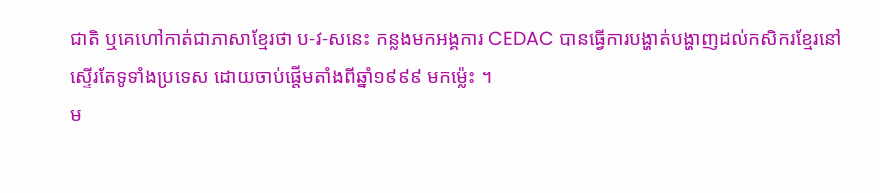ជាតិ ឬគេហៅកាត់ជាភាសាខ្មែរថា ប-វ-សនេះ កន្លងមកអង្គការ CEDAC បានធ្វើការបង្ហាត់បង្ហាញដល់កសិករខ្មែរនៅស្ទើរតែទូទាំងប្រទេស ដោយចាប់ផ្ដើមតាំងពីឆ្នាំ១៩៩៩ មកម៉្លេះ ។
ម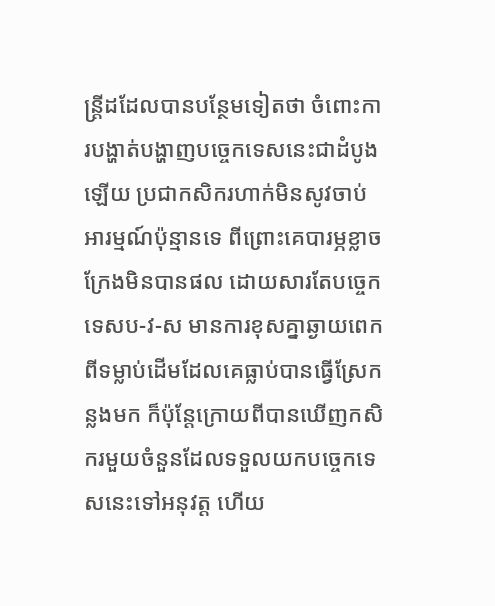ន្រ្តីដដែលបានបន្ថែមទៀតថា ចំពោះការបង្ហាត់បង្ហាញបច្ចេកទេសនេះជាដំបូងឡើយ ប្រជាកសិករហាក់មិនសូវចាប់អារម្មណ៍ប៉ុន្មានទេ ពីព្រោះគេបារម្ភខ្លាចក្រែងមិនបានផល ដោយសារតែបច្ចេកទេសប-វ-ស មានការខុសគ្នាឆ្ងាយពេកពីទម្លាប់ដើមដែលគេធ្លាប់បានធ្វើស្រែកន្លងមក ក៏ប៉ុន្តែក្រោយពីបានឃើញកសិករមួយចំនួនដែលទទួលយកបច្ចេកទេសនេះទៅអនុវត្ត ហើយ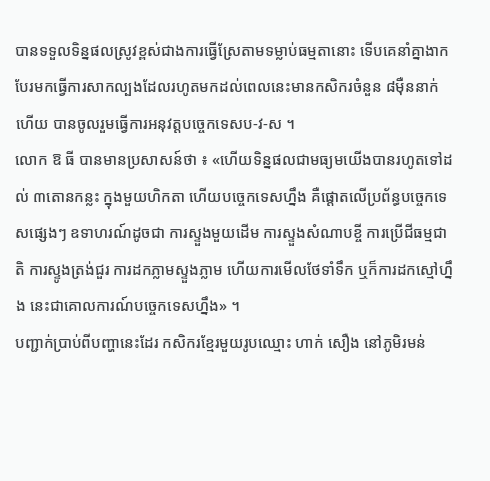បានទទួលទិន្នផលស្រូវខ្ពស់ជាងការធ្វើស្រែតាមទម្លាប់ធម្មតានោះ ទើបគេនាំគ្នាងាកបែរមកធ្វើការសាកល្បងដែលរហូតមកដល់ពេលនេះមានកសិករចំនួន ៨ម៉ឺននាក់ហើយ បានចូលរួមធ្វើការអនុវត្ដបច្ចេកទេសប-វ-ស ។
លោក ឱ ធី បានមានប្រសាសន៍ថា ៖ «ហើយទិន្នផលជាមធ្យមយើងបានរហូតទៅដល់ ៣តោនកន្លះ ក្នុងមួយហិកតា ហើយបច្ចេកទេសហ្នឹង គឺផ្ដោតលើប្រព័ន្ធបច្ចេកទេសផ្សេងៗ ឧទាហរណ៍ដូចជា ការស្ទួងមួយដើម ការស្ទួងសំណាបខ្ចី ការប្រើជីធម្មជាតិ ការស្ទូងត្រង់ជួរ ការដកភ្លាមស្ទួងភ្លាម ហើយការមើលថែទាំទឹក ឬក៏ការដកស្មៅហ្នឹង នេះជាគោលការណ៍បច្ចេកទេសហ្នឹង» ។
បញ្ជាក់ប្រាប់ពីបញ្ហានេះដែរ កសិករខ្មែរមួយរូបឈ្មោះ ហាក់ សឿង នៅភូមិរមន់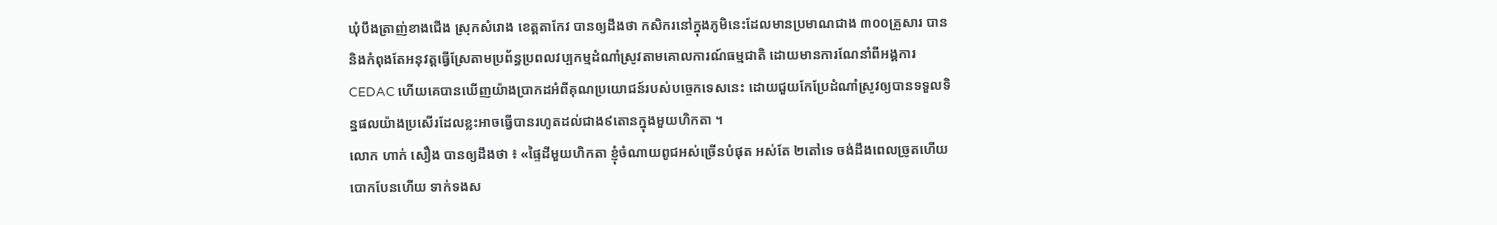ឃុំបឹងត្រាញ់ខាងជើង ស្រុកសំរោង ខេត្តតាកែវ បានឲ្យដឹងថា កសិករនៅក្នុងភូមិនេះដែលមានប្រមាណជាង ៣០០គ្រួសារ បាននិងកំពុងតែអនុវត្តធ្វើស្រែតាមប្រព័ន្ធប្រពលវប្បកម្មដំណាំស្រូវតាមគោលការណ៍ធម្មជាតិ ដោយមានការណែនាំពីអង្គការ CEDAC ហើយគេបានឃើញយ៉ាងប្រាកដអំពីគុណប្រយោជន៍របស់បច្ចេកទេសនេះ ដោយជួយកែប្រែដំណាំស្រូវឲ្យបានទទួលទិន្នផលយ៉ាងប្រសើរដែលខ្លះអាចធ្វើបានរហូតដល់ជាង៩តោនក្នុងមួយហិកតា ។
លោក ហាក់ សឿង បានឲ្យដឹងថា ៖ «ផ្ទៃដីមួយហិកតា ខ្ញុំចំណាយពូជអស់ច្រើនបំផុត អស់តែ ២តៅទេ ចង់ដឹងពេលច្រូតហើយ បោកបែនហើយ ទាក់ទងស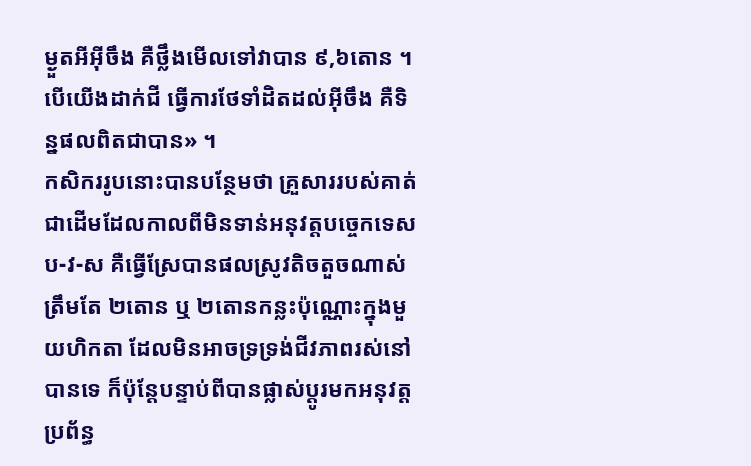ម្ងួតអីអ៊ីចឹង គឺថ្លឹងមើលទៅវាបាន ៩,៦តោន ។ បើយើងដាក់ជី ធ្វើការថែទាំដិតដល់អ៊ីចឹង គឺទិន្នផលពិតជាបាន» ។
កសិកររូបនោះបានបន្ថែមថា គ្រួសាររបស់គាត់ជាដើមដែលកាលពីមិនទាន់អនុវត្តបច្ចេកទេសប-វ-ស គឺធ្វើស្រែបានផលស្រូវតិចតួចណាស់ត្រឹមតែ ២តោន ឬ ២តោនកន្លះប៉ុណ្ណោះក្នុងមួយហិកតា ដែលមិនអាចទ្រទ្រង់ជីវភាពរស់នៅបានទេ ក៏ប៉ុន្តែបន្ទាប់ពីបានផ្លាស់ប្តូរមកអនុវត្តប្រព័ន្ធ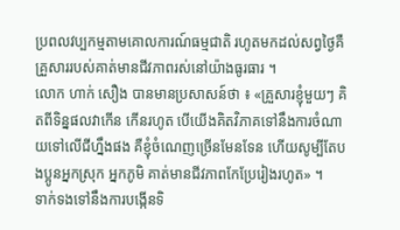ប្រពលវប្បកម្មតាមគោលការណ៍ធម្មជាតិ រហូតមកដល់សព្វថ្ងៃគឺគ្រួសាររបស់គាត់មានជីវភាពរស់នៅយ៉ាងធូរធារ ។
លោក ហាក់ សឿង បានមានប្រសាសន៍ថា ៖ «គ្រួសារខ្ញុំមួយៗ គិតពីទិន្នផលវាកើន កើនរហូត បើយើងគិតវិភាគទៅនឹងការចំណាយទៅលើជីហ្នឹងផង គឺខ្ញុំចំណេញច្រើនមែនទែន ហើយសូម្បីតែបងប្អូនអ្នកស្រុក អ្នកភូមិ គាត់មានជីវភាពកែប្រែរៀងរហូត» ។
ទាក់ទងទៅនឹងការបង្កើនទិ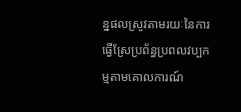ន្នផលស្រូវតាមរយៈនៃការធ្វើស្រែប្រព័ន្ធប្រពលវប្បកម្មតាមគោលការណ៍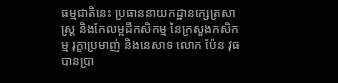ធម្មជាតិនេះ ប្រធាននាយកដ្ឋានក្សេត្រសាស្ដ្រ និងកែលម្អដីកសិកម្ម នៃក្រសួងកសិកម្ម រុក្ខាប្រមាញ់ និងនេសាទ លោក ប៉ែន វុធ បានប្រា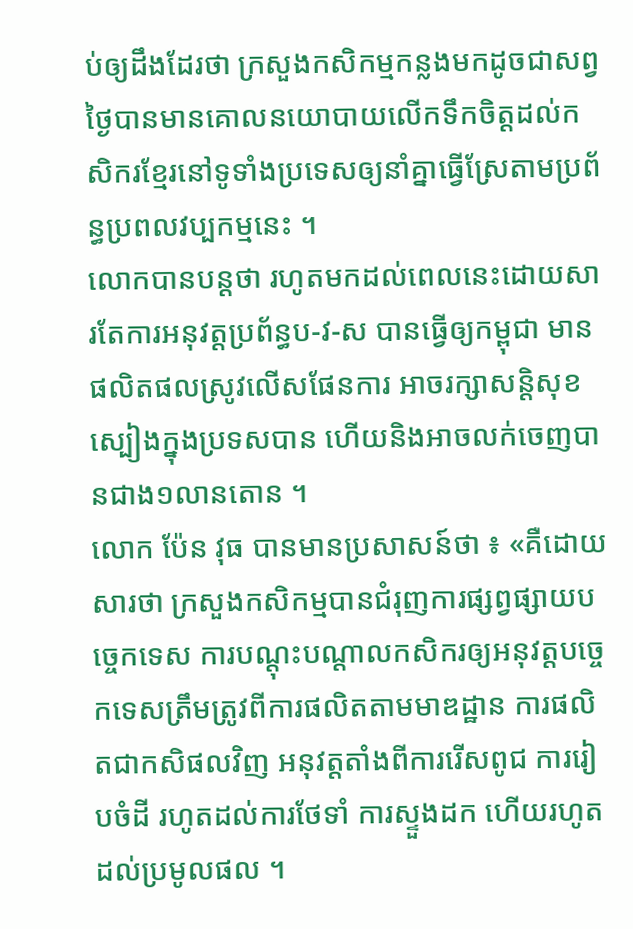ប់ឲ្យដឹងដែរថា ក្រសួងកសិកម្មកន្លងមកដូចជាសព្វថ្ងៃបានមានគោលនយោបាយលើកទឹកចិត្ដដល់កសិករខ្មែរនៅទូទាំងប្រទេសឲ្យនាំគ្នាធ្វើស្រែតាមប្រព័ន្ធប្រពលវប្បកម្មនេះ ។
លោកបានបន្តថា រហូតមកដល់ពេលនេះដោយសារតែការអនុវត្តប្រព័ន្ធប-វ-ស បានធ្វើឲ្យកម្ពុជា មានផលិតផលស្រូវលើសផែនការ អាចរក្សាសន្តិសុខស្បៀងក្នុងប្រទសបាន ហើយនិងអាចលក់ចេញបានជាង១លានតោន ។
លោក ប៉ែន វុធ បានមានប្រសាសន៍ថា ៖ «គឺដោយសារថា ក្រសួងកសិកម្មបានជំរុញការផ្សព្វផ្សាយបចេ្ចកទេស ការបណ្ដុះបណ្ដាលកសិករឲ្យអនុវត្តបច្ចេកទេសត្រឹមត្រូវពីការផលិតតាមមាឌដ្ឋាន ការផលិតជាកសិផលវិញ អនុវត្តតាំងពីការរើសពូជ ការរៀបចំដី រហូតដល់ការថែទាំ ការស្ទួងដក ហើយរហូតដល់ប្រមូលផល ។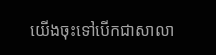យើងចុះទៅបើកជាសាលា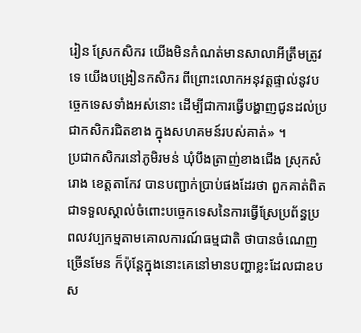រៀន ស្រែកសិករ យើងមិនកំណត់មានសាលាអីត្រឹមត្រូវទេ យើងបង្រៀនកសិករ ពីព្រោះលោកអនុវត្តផ្ទាល់នូវបច្ចេកទេសទាំងអស់នោះ ដើម្បីជាការធ្វើបង្ហាញជូនដល់ប្រជាកសិករជិតខាង ក្នុងសហគមន៍របស់គាត់» ។
ប្រជាកសិករនៅភូមិរមន់ ឃុំបឹងត្រាញ់ខាងជើង ស្រុកសំរោង ខេត្តតាកែវ បានបញ្ជាក់ប្រាប់ផងដែរថា ពួកគាត់ពិតជាទទួលស្គាល់ចំពោះបច្ចេកទេសនៃការធ្វើស្រែប្រព័ន្ធប្រពលវប្បកម្មតាមគោលការណ៍ធម្មជាតិ ថាបានចំណេញច្រើនមែន ក៏ប៉ុន្តែក្នុងនោះគេនៅមានបញ្ហាខ្លះដែលជាឧបស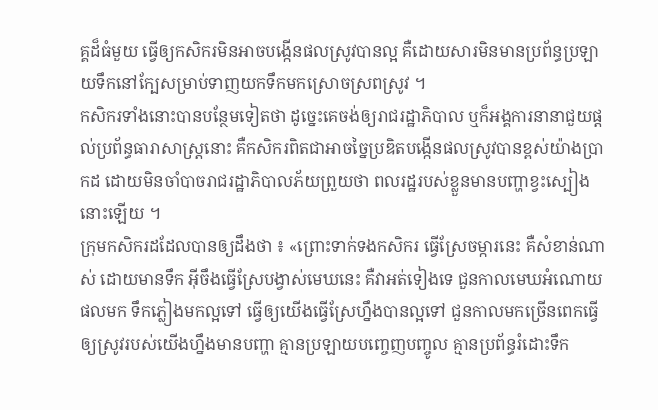គ្គដ៏ធំមួយ ធ្វើឲ្យកសិករមិនអាចបង្កើនផលស្រូវបានល្អ គឺដោយសារមិនមានប្រព័ន្ធប្រឡាយទឹកនៅក្បែសម្រាប់ទាញយកទឹកមកស្រោចស្រពស្រូវ ។
កសិករទាំងនោះបានបន្ថែមទៀតថា ដូច្នេះគេចង់ឲ្យរាជរដ្ឋាភិបាល ឬក៏អង្គការនានាជួយផ្ដល់ប្រព័ន្ធធារាសាស្រ្តនោះ គឺកសិករពិតជាអាចច្នៃប្រឌិតបង្កើនផលស្រូវបានខ្ពស់យ៉ាងប្រាកដ ដោយមិនចាំបាចរាជរដ្ឋាភិបាលភ័យព្រួយថា ពលរដ្ឋរបស់ខ្លួនមានបញ្ហាខ្វះស្បៀងនោះឡើយ ។
ក្រុមកសិករដដែលបានឲ្យដឹងថា ៖ «ព្រោះទាក់ទងកសិករ ធ្វើស្រែចម្ការនេះ គឺសំខាន់ណាស់ ដោយមានទឹក អ៊ីចឹងធ្វើស្រែបង្វាស់មេឃនេះ គឺវាអត់ទៀងទេ ជួនកាលមេឃអំណោយផលមក ទឹកភ្លៀងមកល្អទៅ ធ្វើឲ្យយើងធ្វើស្រែហ្នឹងបានល្អទៅ ជួនកាលមកច្រើនពេកធ្វើឲ្យស្រូវរបស់យើងហ្នឹងមានបញ្ហា គ្មានប្រឡាយបញ្ចេញបញ្ចូល គ្មានប្រព័ន្ធរំដោះទឹក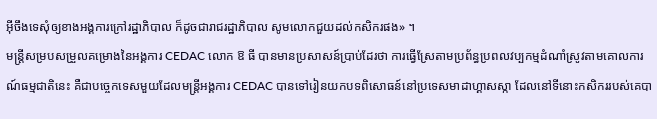អ៊ីចឹងទេសុំឲ្យខាងអង្គការក្រៅរដ្ឋាភិបាល ក៏ដូចជារាជរដ្ឋាភិបាល សូមលោកជួយដល់កសិករផង» ។
មន្ត្រីសម្របសម្រួលគម្រោងនៃអង្គការ CEDAC លោក ឱ ធី បានមានប្រសាសន៍ប្រាប់ដែរថា ការធ្វើស្រែតាមប្រព័ន្ធប្រពលវប្បកម្មដំណាំស្រូវតាមគោលការណ៍ធម្មជាតិនេះ គឺជាបច្ចេកទេសមួយដែលមន្រ្តីអង្គការ CEDAC បានទៅរៀនយកបទពិសោធន៍នៅប្រទេសមាដាហ្គាសស្កា ដែលនៅទីនោះកសិកររបស់គេបា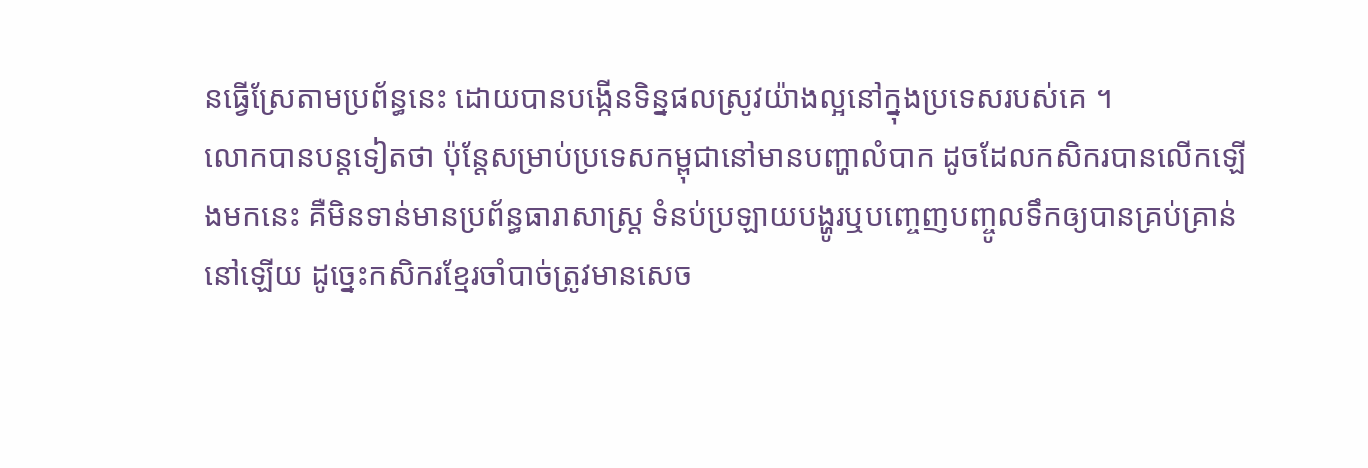នធ្វើស្រែតាមប្រព័ន្ធនេះ ដោយបានបង្កើនទិន្នផលស្រូវយ៉ាងល្អនៅក្នុងប្រទេសរបស់គេ ។
លោកបានបន្តទៀតថា ប៉ុន្តែសម្រាប់ប្រទេសកម្ពុជានៅមានបញ្ហាលំបាក ដូចដែលកសិករបានលើកឡើងមកនេះ គឺមិនទាន់មានប្រព័ន្ធធារាសាស្រ្ត ទំនប់ប្រឡាយបង្ហូរឬបញ្ចេញបញ្ចូលទឹកឲ្យបានគ្រប់គ្រាន់នៅឡើយ ដូច្នេះកសិករខ្មែរចាំបាច់ត្រូវមានសេច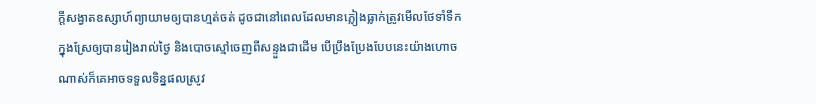ក្តីសង្វាតឧស្សាហ៍ព្យាយាមឲ្យបានហ្មត់ចត់ ដូចជានៅពេលដែលមានភ្លៀងធ្លាក់ត្រូវមើលថែទាំទឹកក្នុងស្រែឲ្យបានរៀងរាល់ថ្ងៃ និងបោចស្មៅចេញពីសន្ទួងជាដើម បើប្រឹងប្រែងបែបនេះយ៉ាងហោចណាស់ក៏គេអាចទទួលទិន្នផលស្រូវ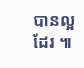បានល្អដែរ ៕